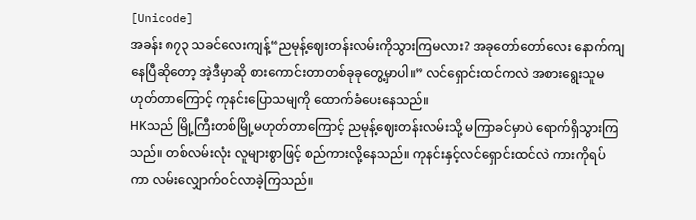[Unicode]
အခန်း ၈၇၃ သခင်လေးကျန့်“ညမုန့်ဈေးတန်းလမ်းကိုသွားကြမလား? အခုတော်တော်လေး နောက်ကျနေပြီဆိုတော့ အဲ့ဒီမှာဆို စားကောင်းတာတစ်ခုခုတွေ့မှာပါ။” လင်ရှောင်းထင်ကလဲ အစားရွေးသူမဟုတ်တာကြောင့် ကုနင်းပြောသမျကို ထောက်ခံပေးနေသည်။
HKသည် မြို့ကြီးတစ်မြို့မဟုတ်တာကြောင့် ညမုန့်ဈေးတန်းလမ်းသို့ မကြာခင်မှာပဲ ရောက်ရှိသွားကြသည်။ တစ်လမ်းလုံး လူများစွာဖြင့် စည်ကားလို့နေသည်။ ကုနင်းနှင့်လင်ရှောင်းထင်လဲ ကားကိုရပ်ကာ လမ်းလျှောက်ဝင်လာခဲ့ကြသည်။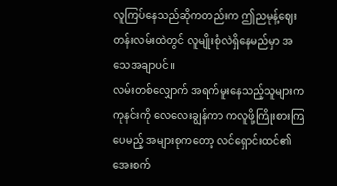လူကြပ်နေသည်ဆိုကတည်းက ဤညမုန့်ဈေးတန်းလမ်းထဲတွင် လူမျိုးစုံလဲရှိနေမည်မှာ အသေအချာပင်။
လမ်းတစ်လျှောက် အရက်မူးနေသည့်သူများက ကုနင်းကို လေလေးချွန်ကာ ကလူဖို့ကြိုးစားကြပေမည့် အများစုကတော့ လင်ရှောင်းထင်၏အေးစက်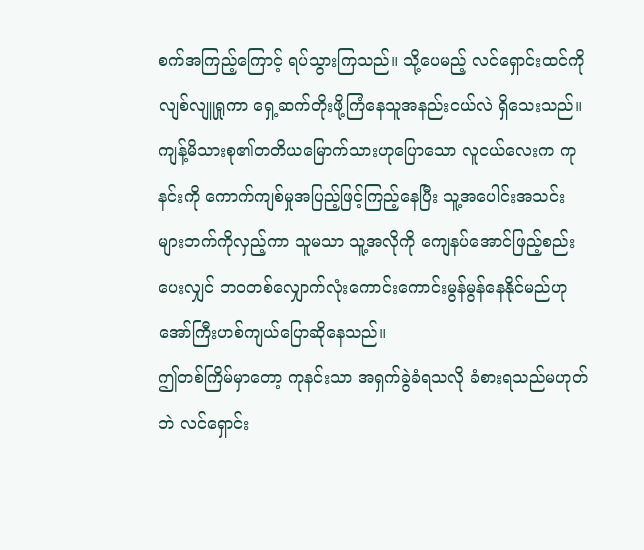စက်အကြည့်ကြောင့် ရပ်သွားကြသည်။ သို့ပေမည့် လင်ရှောင်းထင်ကို လျစ်လျူရှုကာ ရှေ့ဆက်တိုးဖို့ကြံနေသူအနည်းငယ်လဲ ရှိသေးသည်။
ကျန့်မိသားစု၏တတိယမြောက်သားဟုပြောသော လူငယ်လေးက ကုနင်းကို ကောက်ကျစ်မှုအပြည့်ဖြင့်ကြည့်နေပြီး သူ့အပေါင်းအသင်းများဘက်ကိုလှည့်ကာ သူမသာ သူ့အလိုကို ကျေနပ်အောင်ဖြည့်စည်းပေးလျှင် ဘဝတစ်လျှောက်လုံးကောင်းကောင်းမွန်မွန်နေနိုင်မည်ဟု အော်ကြီးဟစ်ကျယ်ပြောဆိုနေသည်။
ဤတစ်ကြိမ်မှာတော့ ကုနင်းသာ အရှက်ခွဲခံရသလို ခံစားရသည်မဟုတ်ဘဲ လင်ရှောင်း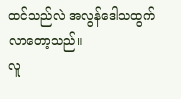ထင်သည်လဲ အလွန်ဒေါသထွက်လာတော့သည်။
လူ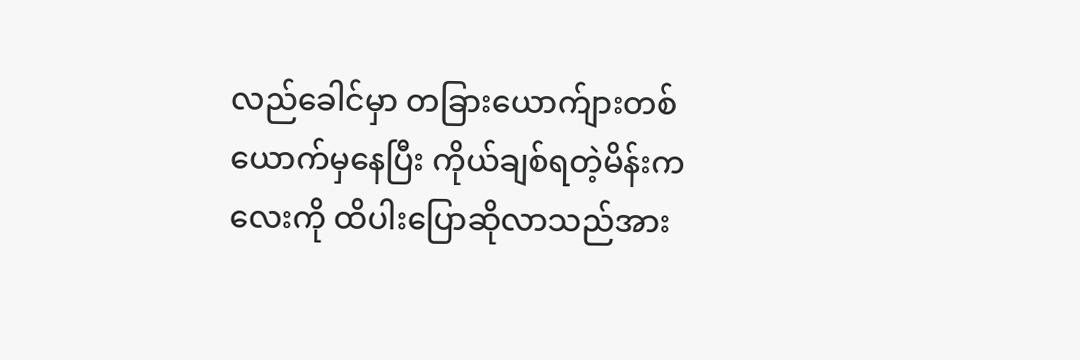လည်ခေါင်မှာ တခြားယောက်ျားတစ်ယောက်မှနေပြီး ကိုယ်ချစ်ရတဲ့မိန်းကလေးကို ထိပါးပြောဆိုလာသည်အား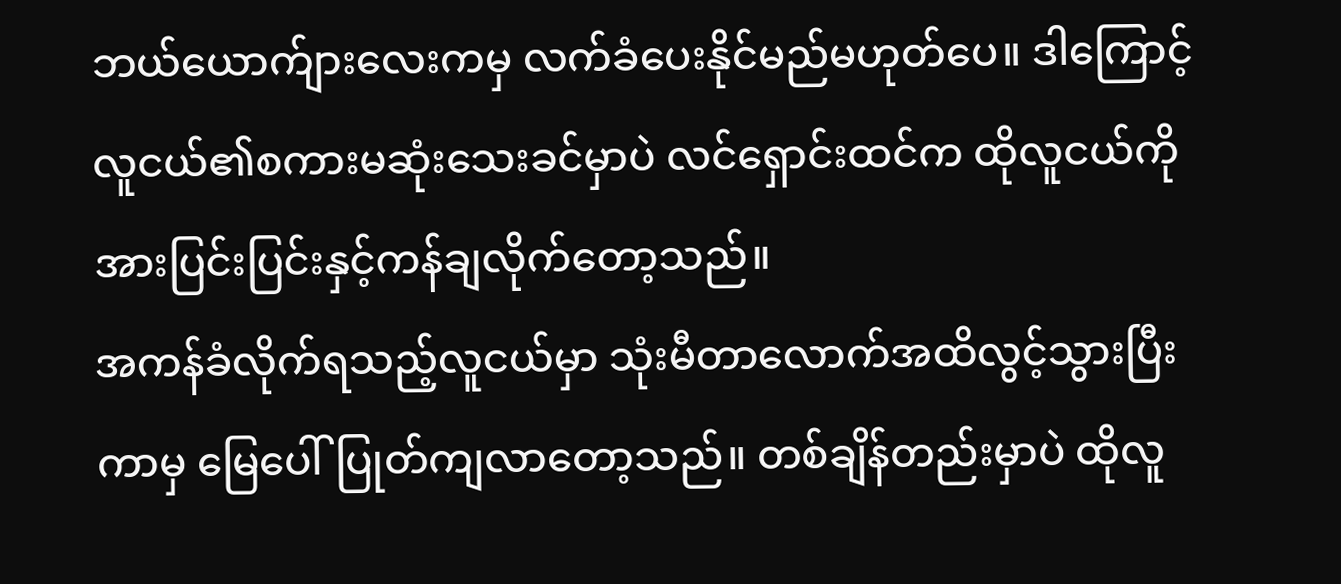ဘယ်ယောက်ျားလေးကမှ လက်ခံပေးနိုင်မည်မဟုတ်ပေ။ ဒါကြောင့် လူငယ်၏စကားမဆုံးသေးခင်မှာပဲ လင်ရှောင်းထင်က ထိုလူငယ်ကို အားပြင်းပြင်းနှင့်ကန်ချလိုက်တော့သည်။
အကန်ခံလိုက်ရသည့်လူငယ်မှာ သုံးမီတာလောက်အထိလွင့်သွားပြီးကာမှ မြေပေါ်ပြုတ်ကျလာတော့သည်။ တစ်ချိန်တည်းမှာပဲ ထိုလူ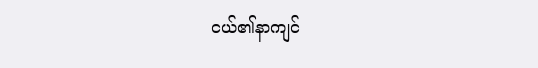ငယ်၏နာကျင်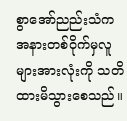စွာအော်ညည်းသံက အနားတစ်ဝိုက်မှလူများအားလုံးကို သတိထားမိသွားစေသည်။